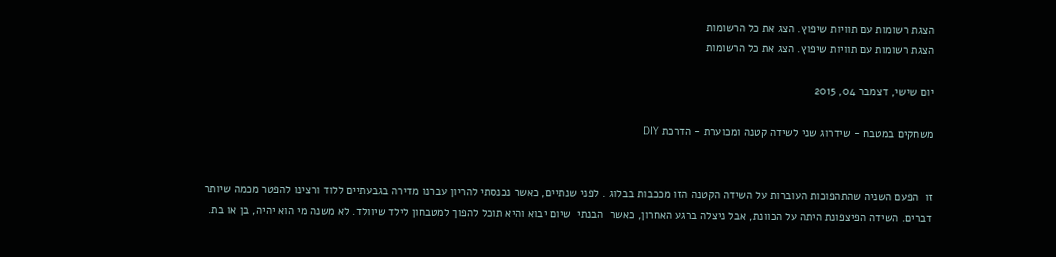הצגת רשומות עם תוויות שיפוץ. הצג את כל הרשומות
הצגת רשומות עם תוויות שיפוץ. הצג את כל הרשומות

יום שישי, דצמבר 04, 2015

משחקים במטבח - שידרוג שני לשידה קטנה ומכוערת - הדרכת DIY


זו  הפעם השניה שהתהפוכות העוברות על השידה הקטנה הזו מככבות בבלוג . לפני שנתיים, כאשר נכנסתי להריון עברנו מדירה בגבעתיים ללוד ורצינו להפטר מכמה שיותר דברים. השידה הפיצפונת היתה על הכוונת, אבל ניצלה ברגע האחרון, כאשר  הבנתי  שיום יבוא והיא תוכל להפוך למטבחון לילד שיוולד. לא משנה מי הוא יהיה, בן או בת.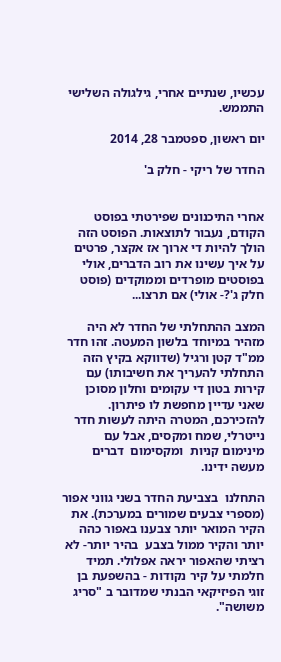עכשיו, שנתיים אחרי, גילגולה השלישי התממש.

יום ראשון, ספטמבר 28, 2014

החדר של ריקי - חלק ב'


אחרי התיכנונים שפירטתי בפוסט הקודם, נעבור לתוצאות. הפוסט הזה הולך להיות די ארוך אז אקצר, פרטים על איך עשינו את רוב הדברים, אולי בפוסטים מופרדים וממוקדים (פוסט חלק ג'?- אולי) אם תרצו...

המצב ההתחלתי של החדר לא היה מזהיר במיוחד בלשון המעטה. זהו חדר ממ"ד קטן ורגיל (שדווקא בקיץ הזה התחלתי להעריך את חשיבותו) עם קירות בטון די עקומים וחלון מסוכן שאני עדיין מחפשת לו פיתרון. להזכירכם, המטרה היתה לעשות חדר נייטרלי, שמח ומקסים, אבל עם מינימום קניות  ומקסימום  דברים מעשה ידינו.

התחלנו  בצביעת החדר בשני גווני אפור (מספרי צבעים שמורים במערכת). את הקיר המואר יותר צבענו באפור כהה יותר והקיר ממול בצבע  בהיר יותר- לא רציתי שהאפור יראה אפלולי. תמיד חלמתי על קיר נקודות - בהשפעת בן זוגי הפיזיקאי הבנתי שמדובר ב "סריג משושה".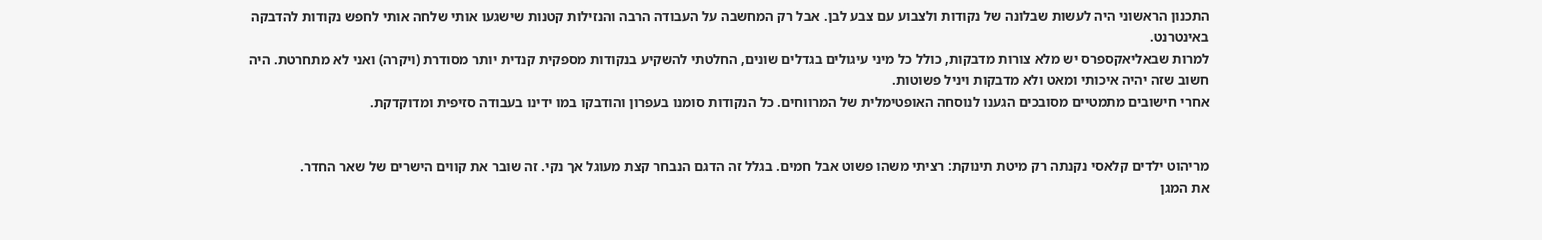התכנון הראשוני היה לעשות שבלונה של נקודות ולצבוע עם צבע לבן. אבל רק המחשבה על העבודה הרבה והנזילות קטנות שישגעו אותי שלחה אותי לחפש נקודות להדבקה באינטרנט.
למרות שבאליאקספרס יש מלא צורות מדבקות, כולל כל מיני עיגולים בגדלים שונים, החלטתי להשקיע בנקודות מספקית קנדית יותר מסודרת (ויקרה) ואני לא מתחרטת. היה חשוב שזה יהיה איכותי ומאט ולא מדבקות ויניל פשוטות.
אחרי חישובים מתמטיים מסובכים הגענו לנוסחה האופטימלית של המרווחים. כל הנקודות סומנו בעפרון והודבקו במו ידינו בעבודה סזיפית ומדוקדקת.


מריהוט ילדים קלאסי נקנתה רק מיטת תינוקת: רציתי משהו פשוט אבל חמים. בגלל זה הדגם הנבחר קצת מעוגל אך נקי. זה שובר את קווים הישרים של שאר החדר.
את המגן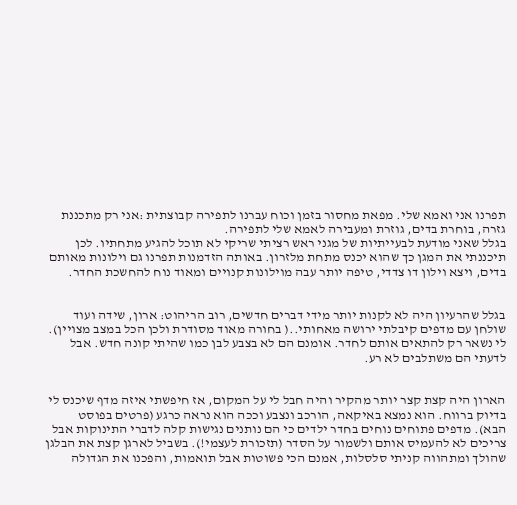תפרנו אני ואמא שלי. מפאת מחסור בזמן וכוח עברנו לתפירה קבוצתית :אני רק מתכננת גזרה, בוחרת בדים, גוזרת ומעבירה לאמא שלי לתפירה.
בגלל שאני מודעת לבעייתיות של מגני ראש רציתי שריקי לא תוכל להגיע מתחתיו. לכן תיכננתי את המגן כך שהוא יכנס מתחת מלזרון. באותה הזדמנות תפרנו גם וילונות מאותם בדים, ויצא וילון דו צדדי, טיפה יותר עבה מוילונות קנויים ומאוד נוח להחשכת החדר.


בגלל שהרעיון היה לא לקנות יותר מידי דברים חדשים, רוב הריהוט: ארון, שידה ועוד שולחן עם מדפים קיבלתי ירושה מאחותי..( בחורה מאוד מסודרת ולכן הכל במצב מצויין). לי נשאר רק להתאים אותם לחדר. אומנם הם לא בצבע לבן כמו שהיתי קונה חדש. אבל לדעתי הם משתלבים לא רע.


הארון היה קצת קצר יותר מהקיר והיה חבל לי על המקום, אז חיפשתי איזה מדף שיכנס לי בדיוק ברווח. הוא נמצא באיקאה, הורכב ונצבע וככה הוא נראה כרגע (פרטים בפוסט הבא). מדפים פתוחים נוחים בחדר ילדים כי הם נותנים נגישות קלה לדברי התינוקות אבל צריכים לא להעמיס אותם ולשמור על הסדר (תזכורת לעצמי!). בשביל לארגן קצת את הבלגן שהולך ומתהווה קניתי סלסלות, אמנם הכי פשוטות אבל תואמות, והפכנו את הגדולה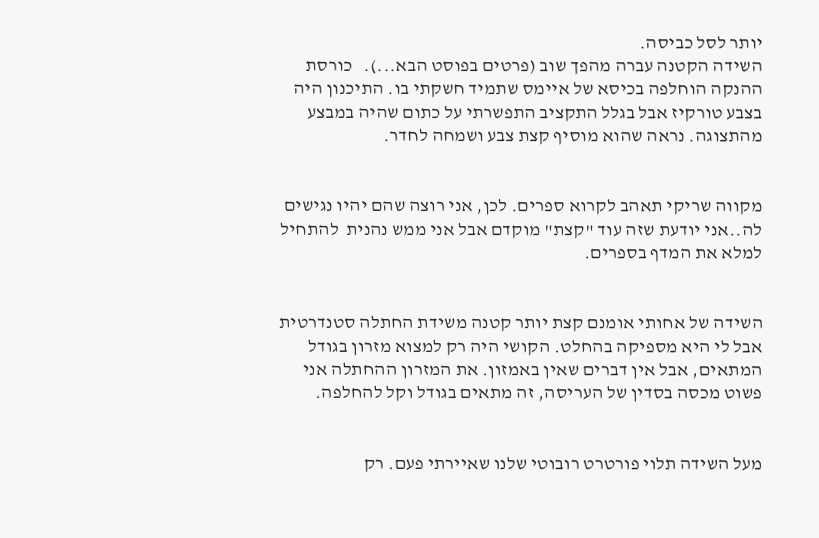יותר לסל כביסה.
השידה הקטנה עברה מהפך שוב (פרטים בפוסט הבא...).   כורסת ההנקה הוחלפה בכיסא של איימס שתמיד חשקתי בו. התיכנון היה בצבע טורקיז אבל בגלל התקציב התפשרתי על כתום שהיה במבצע מהתצוגה. נראה שהוא מוסיף קצת צבע ושמחה לחדר.


מקווה שריקי תאהב לקרוא ספרים. לכן, אני רוצה שהם יהיו נגישים לה..אני יודעת שזה עוד "קצת" מוקדם אבל אני ממש נהנית  להתחיל למלא את המדף בספרים.


השידה של אחותי אומנם קצת יותר קטנה משידת החתלה סטנדרטית אבל לי היא מספיקה בהחלט. הקושי היה רק למצוא מזרון בגודל המתאים, אבל אין דברים שאין באמזון. את המזרון ההחתלה אני פשוט מכסה בסדין של העריסה, זה מתאים בגודל וקל להחלפה.


מעל השידה תלוי פורטרט רובוטי שלנו שאיירתי פעם. רק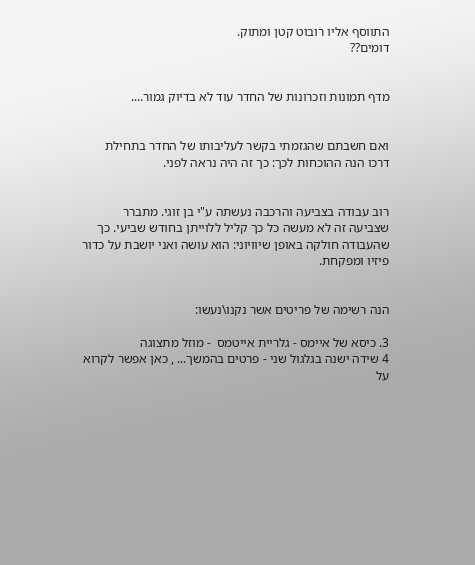התווסף אליו רובוט קטן ומתוק.
דומים??


מדף תמונות וזכרונות של החדר עוד לא בדיוק גמור....


ואם חשבתם שהגזמתי בקשר לעליבותו של החדר בתחילת דרכו הנה ההוכחות לכך: כך זה היה נראה לפני.


רוב עבודה בצביעה והרכבה נעשתה ע"י בן זוגי. מתברר שצביעה זה לא מעשה כל כך קליל ללוייתן בחודש שביעי. כך שהעבודה חולקה באופן שיוויוני: הוא עושה ואני יושבת על כדור פיזיו ומפקחת.


הנה רשימה של פריטים אשר נקנו\נעשו:

3. כיסא של איימס - גלריית אייטמס  - מוזל מתצוגה
4 שידה ישנה בגלגול שני - פרטים בהמשך... , כאן אפשר לקרוא על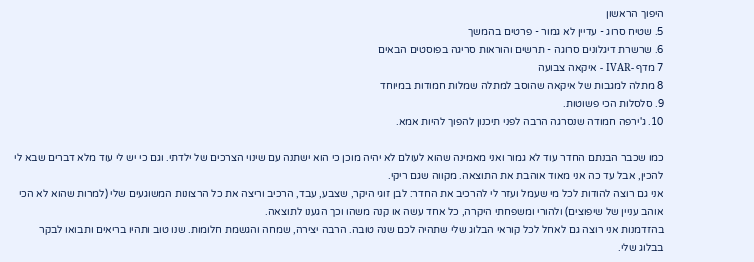היפוך הראשון
5. שטיח סרוג - עדיין לא גמור - פרטים בהמשך
6. שרשרת דיגלונים סרוגה - תרשים והוראות סריגה בפוסטים הבאים
7 מדף -IVAR - איקאה צבועה
8 מתלה למגבות של איקאה שהוסב למתלה שמלות חמודות במיוחד
9. סלסלות הכי פשוטות.
10. ג'ירפה חמודה שנסרגה הרבה לפני תיכנון להפוך להיות אמא.

כמו שכבר הבנתם החדר עוד לא גמור ואני מאמינה שהוא לעולם לא יהיה מוכן כי הוא ישתנה עם שינוי הצרכים של ילדתי. וגם כי יש לי עוד מלא דברים שבא לי להכין, אבל עד כה אני מאוד אוהבת את התוצאה. מקווה שגם ריקי.
אני גם רוצה להודות לכל מי שעמל ועזר לי להרכיב את החדר: לבן זוגי היקר, שצבע, עבד, הרכיב וריצה את כל הרצונות המשוגעים שלי (למרות שהוא לא הכי אוהב עניין של שיפוצים) ולהורי ומשפחתי היקרה, כל אחד עשה או קנה משהו וכך הגענו לתוצאה.
בהזדמנות אני רוצה גם לאחל לכל קוראי הבלוג שלי שתהיה לכם שנה טובה. הרבה יצירה, שמחה והגשמת חלומות. שנו טוב ותהיו בריאים ותבואו לבקר בבלוג שלי.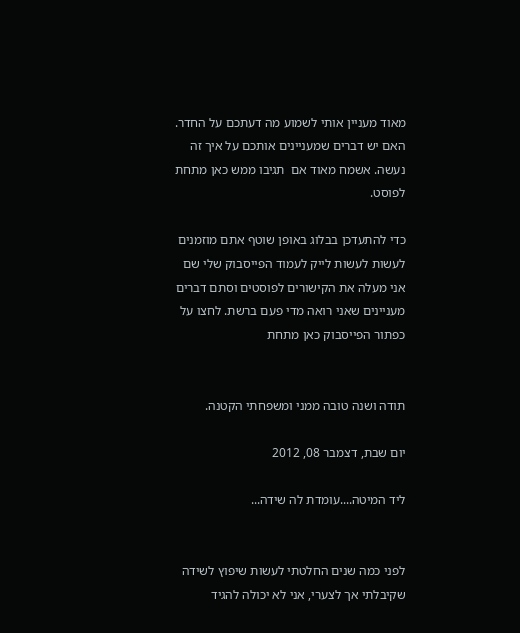מאוד מעניין אותי לשמוע מה דעתכם על החדר. האם יש דברים שמעניינים אותכם על איך זה נעשה. אשמח מאוד אם  תגיבו ממש כאן מתחת לפוסט.

כדי להתעדכן בבלוג באופן שוטף אתם מוזמנים לעשות לעשות לייק לעמוד הפייסבוק שלי שם אני מעלה את הקישורים לפוסטים וסתם דברים מעניינים שאני רואה מדי פעם ברשת. לחצו על כפתור הפייסבוק כאן מתחת


תודה ושנה טובה ממני ומשפחתי הקטנה.

יום שבת, דצמבר 08, 2012

ליד המיטה....עומדת לה שידה...


לפני כמה שנים החלטתי לעשות שיפוץ לשידה שקיבלתי אך לצערי, אני לא יכולה להגיד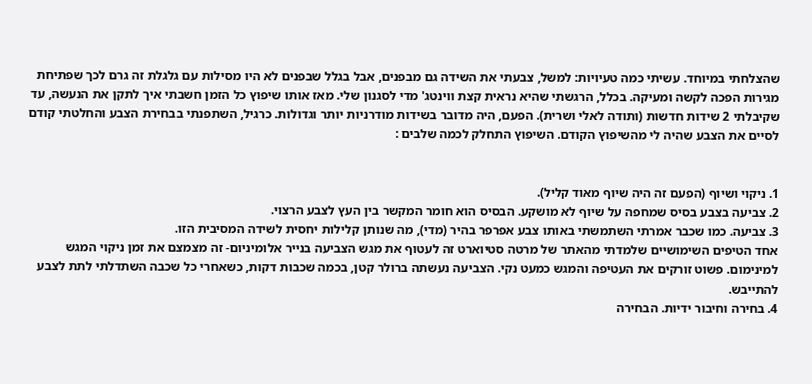שהצלחתי במיוחד. עשיתי כמה טעיויות: למשל, צבעתי את השידה גם מבפנים, אבל בגלל שבפנים לא היו מסילות עם גלגלת זה גרם לכך שפתיחת מגירות הפכה לקשה ומעיקה. בכלל, הרגשתי שהיא נראית קצת ווינטג' מדי לסגנון שלי. מאז אותו שיפוץ כל הזמן חשבתי איך לתקן את הנעשה, עד שקיבלתי 2 שידות חדשות (ותודה לאלי ושרית). הפעם, היה מדובר בשידות מודרניות יותר וגדולות. כרגיל, השתפנתי בבחירת הצבע והחלטתי קודם לסיים את הצבע שהיה לי מהשיפוץ הקודם. השיפוץ התחלק לכמה שלבים :


1. ניקוי ושיוף (הפעם זה היה שיוף מאוד קליל).
2. צביעה בצבע בסיס שמחפה על שיוף לא מושקע. הבסיס הוא חומר המקשר בין העץ לצבע הרצוי.
3. צביעה. כמו שכבר אמרתי השתמשתי באותו צבע אפרפר בהיר (מדי), מה שנותן קלילות יחסית לשידה המסיבית הזו.
אחד הטיפים השימושיים שלמדתי מהאתר של מרטה סטיוארט זה לעטוף את מגש הצביעה בנייר אלומיניום- זה מצמצם את זמן ניקוי המגש למינימום. פשוט זורקים את העטיפה והמגש כמעט נקי. הצביעה נעשתה ברולר קטן, בכמה שכבות דקות, כשאחרי כל שכבה השתדלתי לתת לצבע להתייבש.
4. בחירה וחיבור ידיות. הבחירה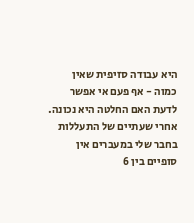היא עבודה סזיפית שאין כמוה - אף פעם אי אפשר לדעת האם החלטה היא נכונה. אחרי שעתיים של התעללות בחבר שלי במעברים אין סופיים בין 6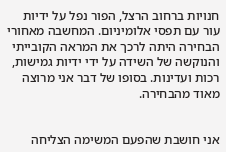חנויות ברחוב הרצל, הפור נפל על ידיות עור עם תפסי אלומיניום. המחשבה מאחורי הבחירה היתה לרכך את המראה הקובייתי והנוקשה של השידה על ידי ידיות גמישות, רכות ועדינות. בסופו של דבר אני מרוצה מאוד מהבחירה.


אני חושבת שהפעם המשימה הצליחה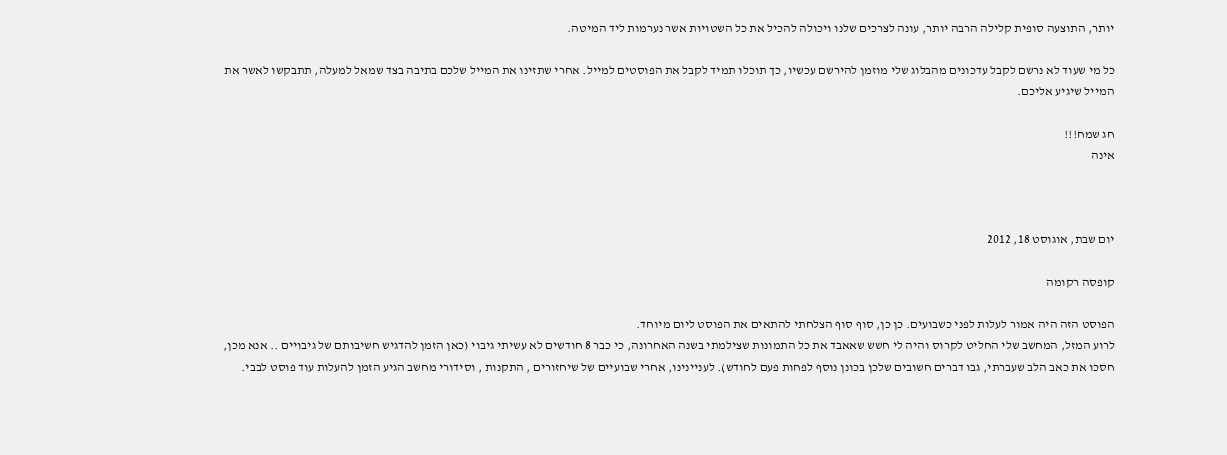יותר, התוצעה סופית קלילה הרבה יותר, עונה לצרכים שלנו ויכולה להכיל את כל השטויות אשר נערמות ליד המיטה.

כל מי שעוד לא נרשם לקבל עדכונים מהבלוג שלי מוזמן להירשם עכשיו, כך תוכלו תמיד לקבל את הפוסטים למייל. אחרי שתזינו את המייל שלכם בתיבה בצד שמאל למעלה, תתבקשו לאשר את המייל שיגיע אליכם.

חג שמח!!!
אינה



יום שבת, אוגוסט 18, 2012

קופסה רקומה

הפוסט הזה היה אמור לעלות לפני כשבועים. כן כן, סוף סוף הצלחתי להתאים את הפוסט ליום מיוחד.
לרוע המזל, המחשב שלי החליט לקרוס והיה לי חשש שאאבד את כל התמונות שצילמתי בשנה האחרונה, כי כבר 8 חודשים לא עשיתי גיבוי (כאן הזמן להדגיש חשיבותם של גיבויים .. אנא מכן, חסכו את כאב הלב שעברתי, גבו דברים חשובים שלכן בכונן נוסף לפחות פעם לחודש). לעניינינו, אחרי שבועיים של שיחזורים , התקנות , וסידורי מחשב הגיע הזמן להעלות עוד פוסט לבבי.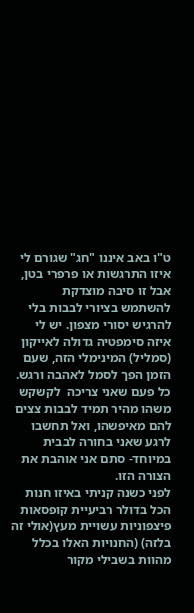ט"ו באב איננו "חג" שגורם לי איזו התרגשות או פרפרי בטן, אבל זו סיבה מוצדקת להשתמש בציורי לבבות בלי להרגיש יסורי מצפון. יש לי איזה סימפטיה גדולה לאייקון (סמליל) המינימלי הזה, שעם הזמן הפך לסמל לאהבה ורגש. כל פעם שאני צריכה  לקשקש משהו מהיר תמיד לבבות צצים להם מאיפשהו, ואל תחשבו לרגע שאני בחורה לבבית במיוחד- סתם אני אוהבת את הצורה הזו.
לפני כשנה קניתי באיזו חנות הכל בדולר רביעיית קופסאות פיצפוניות עשויית מעץ(אולי זה בלזה) (החנויות האלו בכלל מהוות בשבילי מקור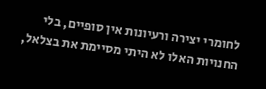לחומרי יצירה ורעיונות אין סופיים, בלי החנויות האלו לא היתי מסיימת את בצלאל,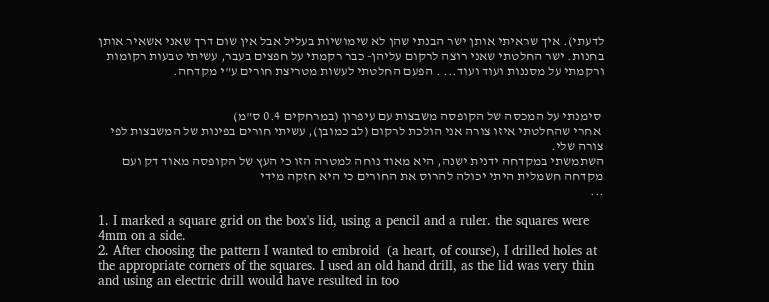לדעתי). איך שראיתי אותן ישר הבנתי שהן לא שימושיות בעליל אבל אין שום דרך שאני אשאיר אותן בחנות. ישר החלטתי שאני רוצה לרקום עליהן- כבר רקמתי על חפצים בעבר, עשיתי טבעות רקומות ורקמתי על מסננות ועוד ועוד... . הפעם החלטתי לעשות מטריצת חורים ע"י מקדחה.


 סימנתי על המכסה של הקופסה משבצות עם עיפרון (במרחקים 0.4 ס"מ)
 אחרי שהחלטתי איזו צורה אני הולכת לרקום (לב כמובן), עשיתי חורים בפינות של המשבצות לפי צורה שלי.
השתמשתי במקדחה ידנית ישנה, היא מאוד נוחה למטרה הזו כי העץ של הקופסה מאוד דק ועם מקדחה חשמלית היתי יכולה להרוס את החורים כי היא חזקה מידי
...

1. I marked a square grid on the box's lid, using a pencil and a ruler. the squares were 4mm on a side.
2. After choosing the pattern I wanted to embroid  (a heart, of course), I drilled holes at the appropriate corners of the squares. I used an old hand drill, as the lid was very thin and using an electric drill would have resulted in too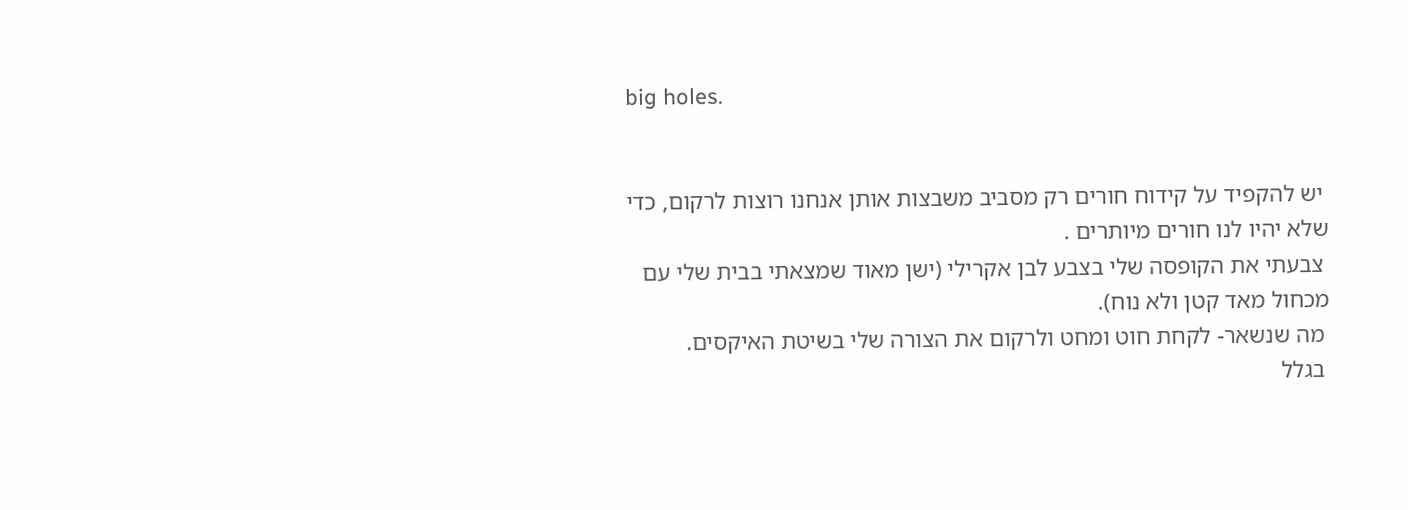big holes.


 יש להקפיד על קידוח חורים רק מסביב משבצות אותן אנחנו רוצות לרקום, כדי שלא יהיו לנו חורים מיותרים .
 צבעתי את הקופסה שלי בצבע לבן אקרילי (ישן מאוד שמצאתי בבית שלי עם מכחול מאד קטן ולא נוח).
 מה שנשאר- לקחת חוט ומחט ולרקום את הצורה שלי בשיטת האיקסים.
 בגלל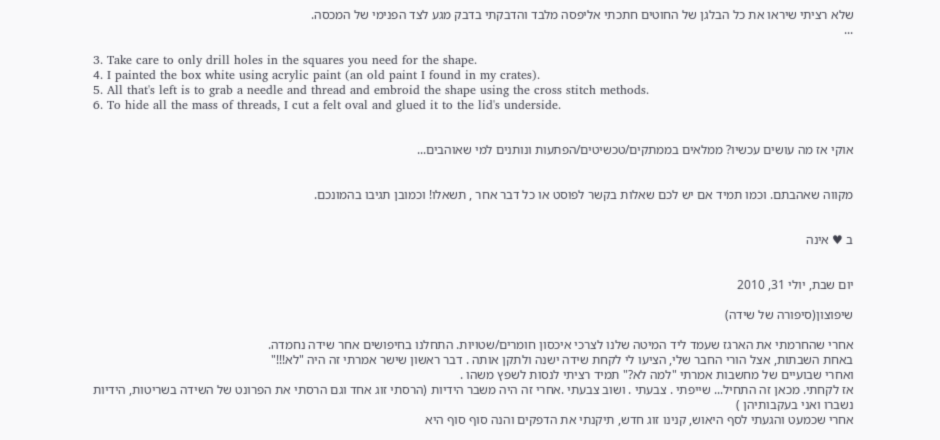שלא רציתי שיראו את כל הבלגן של החוטים חתכתי אליפסה מלבד והדבקתי בדבק מגע לצד הפנימי של המכסה.
...

3. Take care to only drill holes in the squares you need for the shape.
4. I painted the box white using acrylic paint (an old paint I found in my crates).
5. All that's left is to grab a needle and thread and embroid the shape using the cross stitch methods.
6. To hide all the mass of threads, I cut a felt oval and glued it to the lid's underside.


אוקי אז מה עושים עכשיו? ממלאים בממתקים/טכשיטים/הפתעות ונותנים למי שאוהבים...


מקווה שאהבתם. וכמו תמיד אם יש לכם שאלות בקשר לפוסט או כל דבר אחר , תשאלו! וכמובן תגיבו בהמונכם.


ב ♥ אינה


יום שבת, יולי 31, 2010

שיפוצון(סיפורה של שידה)

אחרי שהחרמתי את הארגז שעמד ליד המיטה שלנו לצרכי איכסון חומרים/שטויות. התחלנו בחיפושים אחר שידה נחמדה.
באחת השבתות, אצל הורי החבר שלי, הציעו לי לקחת שידה ישנה ולתקן אותה . דבר ראשון שישר אמרתי זה היה "לא!!!"
ואחרי שבועיים של מחשבות אמרתי "למה לא?" תמיד רציתי לנסות לשפץ משהו .
אז לקחתי. מכאן זה התחיל... שייפתי . צבעתי . ושוב צבעתי .אחרי זה היה משבר הידיות (הרסתי זוג אחד וגם הרסתי את הפרונט של השידה בשריטות, הידיות נשברו ואני בעקבותיהן )
אחרי שכמעט והגעתי לסף היאוש, קנינו זוג חדש, תיקנתי את הדפקים והנה סוף סוף היא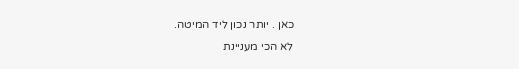כאן . יותר נכון ליד המיטה.
לא הכי מעניינת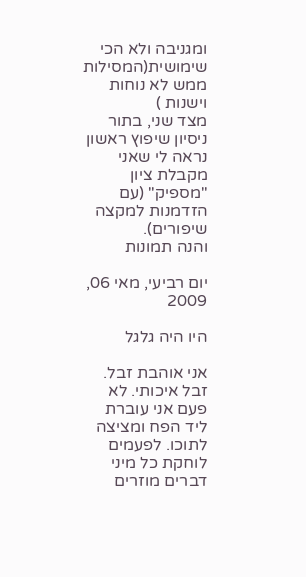ומגניבה ולא הכי שימושית(המסילות ממש לא נוחות וישנות )
מצד שני, בתור ניסיון שיפוץ ראשון נראה לי שאני מקבלת ציון "מספיק" (עם הזדמנות למקצה שיפורים).
והנה תמונות

יום רביעי, מאי 06, 2009

היו היה גלגל

אני אוהבת זבל. זבל איכותי. לא פעם אני עוברת ליד הפח ומציצה לתוכו. לפעמים לוחקת כל מיני דברים מוזרים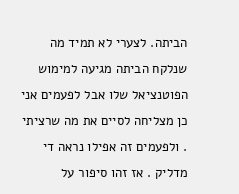הביתה. לצערי לא תמיד מה שנלקח הביתה מגיעה למימוש הפוטנציאל שלו אבל לפעמים אני כן מצליחה לסיים את מה שרציתי . ולפעמים זה אפילו נראה די מדליק . אז זהו סיפור על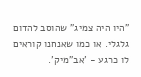"היו היה צמיג" שהוסב להדום גלגלי. או כמו שאנחנו קוראים לו כרגע - 'אב"מיק'.